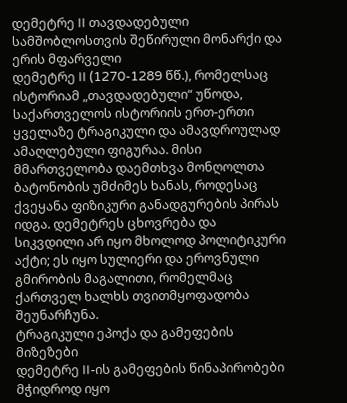დემეტრე II თავდადებული
სამშობლოსთვის შეწირული მონარქი და ერის მფარველი
დემეტრე II (1270-1289 წწ.), რომელსაც ისტორიამ „თავდადებული“ უწოდა, საქართველოს ისტორიის ერთ-ერთი ყველაზე ტრაგიკული და ამავდროულად ამაღლებული ფიგურაა. მისი მმართველობა დაემთხვა მონღოლთა ბატონობის უმძიმეს ხანას, როდესაც ქვეყანა ფიზიკური განადგურების პირას იდგა. დემეტრეს ცხოვრება და სიკვდილი არ იყო მხოლოდ პოლიტიკური აქტი; ეს იყო სულიერი და ეროვნული გმირობის მაგალითი, რომელმაც ქართველ ხალხს თვითმყოფადობა შეუნარჩუნა.
ტრაგიკული ეპოქა და გამეფების მიზეზები
დემეტრე II-ის გამეფების წინაპირობები მჭიდროდ იყო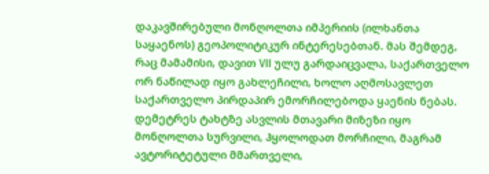დაკავშირებული მონღოლთა იმპერიის (ილხანთა საყაენოს) გეოპოლიტიკურ ინტერესებთან. მას შემდეგ, რაც მამამისი, დავით VII ულუ გარდაიცვალა, საქართველო ორ ნაწილად იყო გახლეჩილი, ხოლო აღმოსავლეთ საქართველო პირდაპირ ემორჩილებოდა ყაენის ნებას. დემეტრეს ტახტზე ასვლის მთავარი მიზეზი იყო მონღოლთა სურვილი, ჰყოლოდათ მორჩილი, მაგრამ ავტორიტეტული მმართველი,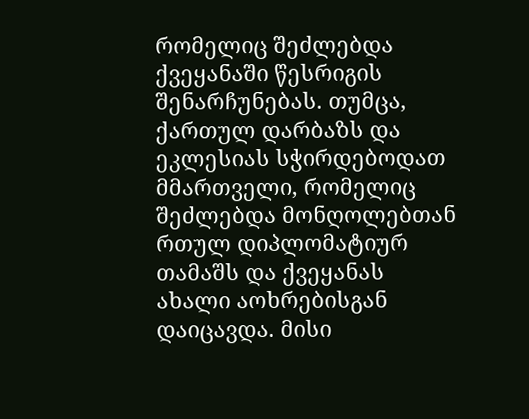რომელიც შეძლებდა ქვეყანაში წესრიგის შენარჩუნებას. თუმცა, ქართულ დარბაზს და ეკლესიას სჭირდებოდათ მმართველი, რომელიც შეძლებდა მონღოლებთან რთულ დიპლომატიურ თამაშს და ქვეყანას ახალი აოხრებისგან დაიცავდა. მისი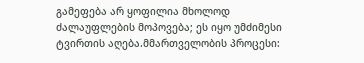გამეფება არ ყოფილია მხოლოდ ძალაუფლების მოპოვება; ეს იყო უმძიმესი ტვირთის აღება.მმართველობის პროცესი: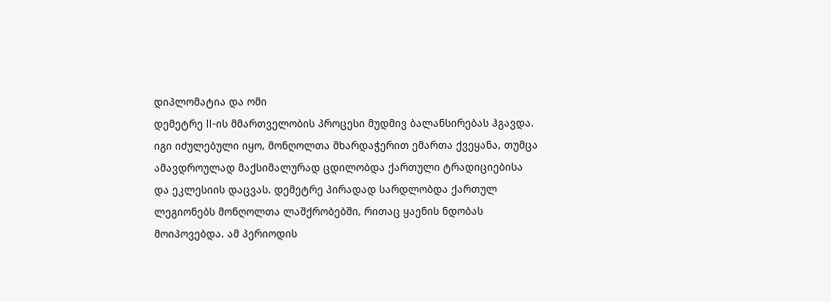დიპლომატია და ომი
დემეტრე II-ის მმართველობის პროცესი მუდმივ ბალანსირებას ჰგავდა. იგი იძულებული იყო, მონღოლთა მხარდაჭერით ემართა ქვეყანა, თუმცა ამავდროულად მაქსიმალურად ცდილობდა ქართული ტრადიციებისა და ეკლესიის დაცვას. დემეტრე პირადად სარდლობდა ქართულ ლეგიონებს მონღოლთა ლაშქრობებში, რითაც ყაენის ნდობას მოიპოვებდა. ამ პერიოდის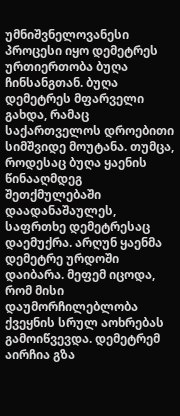უმნიშვნელოვანესი პროცესი იყო დემეტრეს ურთიერთობა ბუღა ჩინსანგთან. ბუღა დემეტრეს მფარველი გახდა, რამაც საქართველოს დროებითი სიმშვიდე მოუტანა. თუმცა, როდესაც ბუღა ყაენის წინააღმდეგ შეთქმულებაში დაადანაშაულეს, საფრთხე დემეტრესაც დაემუქრა. არღუნ ყაენმა დემეტრე ურდოში დაიბარა. მეფემ იცოდა, რომ მისი დაუმორჩილებლობა ქვეყნის სრულ აოხრებას გამოიწვევდა. დემეტრემ აირჩია გზა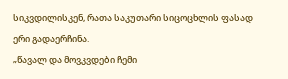სიკვდილისკენ, რათა საკუთარი სიცოცხლის ფასად ერი გადაერჩინა.
„წავალ და მოვკვდები ჩემი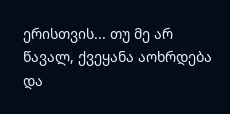ერისთვის... თუ მე არ წავალ, ქვეყანა აოხრდება და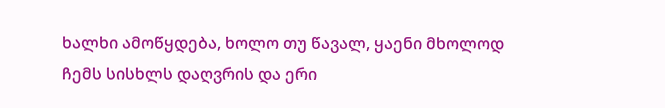ხალხი ამოწყდება, ხოლო თუ წავალ, ყაენი მხოლოდ ჩემს სისხლს დაღვრის და ერი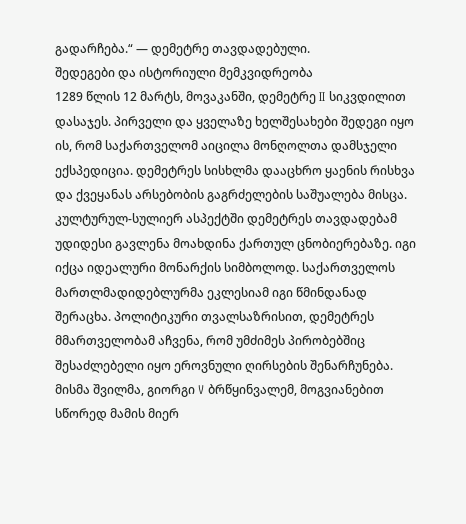გადარჩება.“ — დემეტრე თავდადებული.
შედეგები და ისტორიული მემკვიდრეობა
1289 წლის 12 მარტს, მოვაკანში, დემეტრე II სიკვდილით დასაჯეს. პირველი და ყველაზე ხელშესახები შედეგი იყო ის, რომ საქართველომ აიცილა მონღოლთა დამსჯელი ექსპედიცია. დემეტრეს სისხლმა დააცხრო ყაენის რისხვა და ქვეყანას არსებობის გაგრძელების საშუალება მისცა. კულტურულ-სულიერ ასპექტში დემეტრეს თავდადებამ უდიდესი გავლენა მოახდინა ქართულ ცნობიერებაზე. იგი იქცა იდეალური მონარქის სიმბოლოდ. საქართველოს მართლმადიდებლურმა ეკლესიამ იგი წმინდანად შერაცხა. პოლიტიკური თვალსაზრისით, დემეტრეს მმართველობამ აჩვენა, რომ უმძიმეს პირობებშიც შესაძლებელი იყო ეროვნული ღირსების შენარჩუნება. მისმა შვილმა, გიორგი V ბრწყინვალემ, მოგვიანებით სწორედ მამის მიერ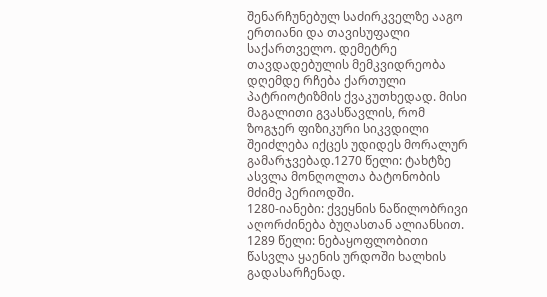შენარჩუნებულ საძირკველზე ააგო ერთიანი და თავისუფალი საქართველო. დემეტრე თავდადებულის მემკვიდრეობა დღემდე რჩება ქართული პატრიოტიზმის ქვაკუთხედად. მისი მაგალითი გვასწავლის, რომ ზოგჯერ ფიზიკური სიკვდილი შეიძლება იქცეს უდიდეს მორალურ გამარჯვებად.1270 წელი: ტახტზე ასვლა მონღოლთა ბატონობის მძიმე პერიოდში.
1280-იანები: ქვეყნის ნაწილობრივი აღორძინება ბუღასთან ალიანსით.
1289 წელი: ნებაყოფლობითი წასვლა ყაენის ურდოში ხალხის გადასარჩენად.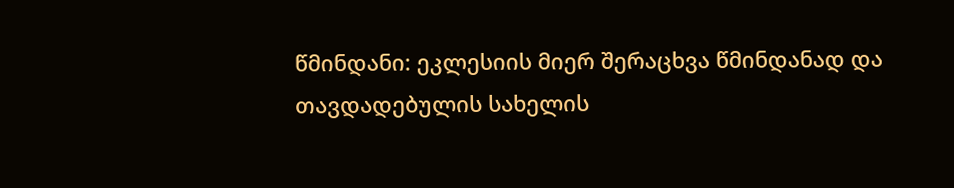წმინდანი: ეკლესიის მიერ შერაცხვა წმინდანად და თავდადებულის სახელის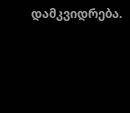დამკვიდრება.